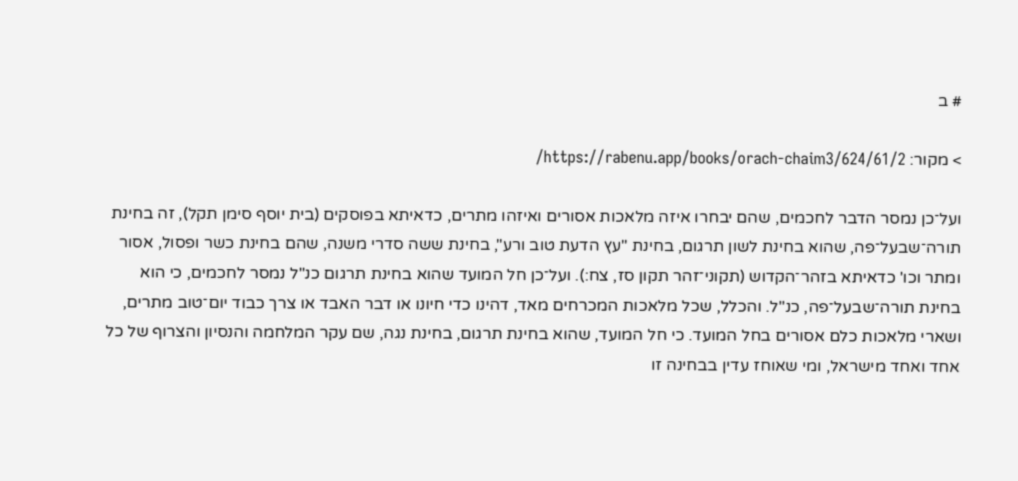# ב

> מקור: https://rabenu.app/books/orach-chaim3/624/61/2/

ועל־כן נמסר הדבר לחכמים, שהם יבחרו איזה מלאכות אסורים ואיזהו מתרים, כדאיתא בפוסקים (בית יוסף סימן תקל), זה בחינת תורה־שבעל־פה, שהוא בחינת לשון תרגום, בחינת "עץ הדעת טוב ורע", בחינת ששה סדרי משנה, שהם בחינת כשר ופסול, אסור ומתר וכו' כדאיתא בזהר־הקדוש (תקוני־זהר תקון סז, צח:). ועל־כן חל המועד שהוא בחינת תרגום כנ"ל נמסר לחכמים, כי הוא בחינת תורה־שבעל־פה, כנ"ל. והכלל, שכל מלאכות המכרחים מאד, דהינו כדי חיונו או דבר האבד או צרך כבוד יום־טוב מתרים, ושארי מלאכות כלם אסורים בחל המועד. כי חל המועד, שהוא בחינת תרגום, בחינת נגה, שם עקר המלחמה והנסיון והצרוף של כל אחד ואחד מישראל, ומי שאוחז עדין בבחינה זו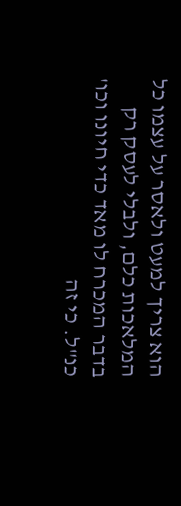הוא צריך למעט ולאסר על עצמו כל המלאכות כלם, ולבלי לעסק רק בדבר המכרח לו מאד כדי חיונו וכו' כנ"ל. כי זה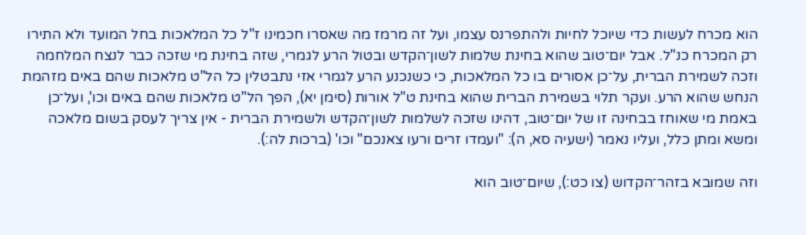הוא מכרח לעשות כדי שיוכל לחיות ולהתפרנס עצמו, ועל זה מרמז מה שאסרו חכמינו ז"ל כל המלאכות בחל המועד ולא התירו רק המכרח כנ"ל. אבל יום־טוב שהוא בחינת שלמות לשון־הקדש ובטול הרע לגמרי, שזה בחינת מי שזכה כבר לנצח המלחמה וזכה לשמירת הברית, על־כן אסורים בו כל המלאכות, כי כשנכנע הרע לגמרי אזי נתבטלין כל הל"ט מלאכות שהם באים מזהמת הנחש שהוא הרע. ועקר תלוי בשמירת הברית שהוא בחינת ט"ל אורות (סימן יא), הפך הל"ט מלאכות שהם באים וכו', ועל־כן באמת מי שאוחז בבחינה זו של יום־טוב, דהינו שזכה לשלמות לשון־הקדש ולשמירת הברית - אין צריך לעסק בשום מלאכה ומשא ומתן כלל, ועליו נאמר (ישעיה סא, ה): "ועמדו זרים ורעו צאנכם" וכו' (ברכות לה:).

וזה שמובא בזהר־הקדוש (צו כט:), שיום־טוב הוא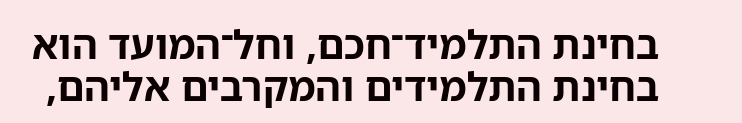בחינת התלמיד־חכם, וחל־המועד הוא בחינת התלמידים והמקרבים אליהם,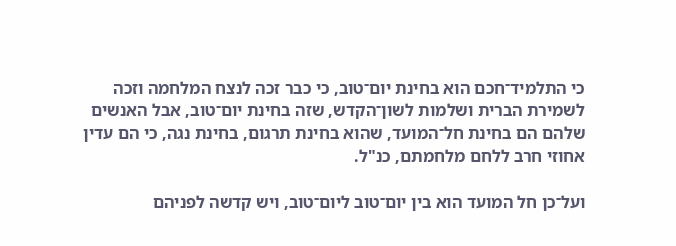כי התלמיד־חכם הוא בחינת יום־טוב, כי כבר זכה לנצח המלחמה וזכה לשמירת הברית ושלמות לשון־הקדש, שזה בחינת יום־טוב, אבל האנשים שלהם הם בחינת חל־המועד, שהוא בחינת תרגום, בחינת נגה, כי הם עדין אחוזי חרב ללחם מלחמתם, כנ"ל.

ועל־כן חל המועד הוא בין יום־טוב ליום־טוב, ויש קדשה לפניהם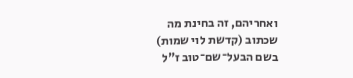ואחריהם, זה בחינת מה שכתוב (קדשת לוי שמות) בשם הבעל־שם־טוב ז"ל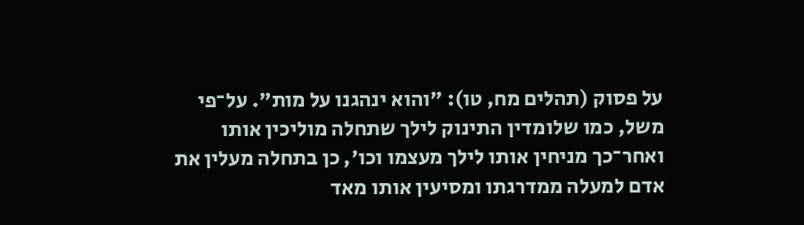על פסוק (תהלים מח, טו): "והוא ינהגנו על מות". על־פי משל, כמו שלומדין התינוק לילך שתחלה מוליכין אותו ואחר־כך מניחין אותו לילך מעצמו וכו', כן בתחלה מעלין את אדם למעלה ממדרגתו ומסיעין אותו מאד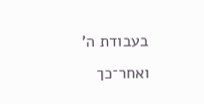בעבודת ה' ואחר־כך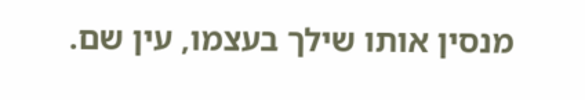מנסין אותו שילך בעצמו, עין שם.